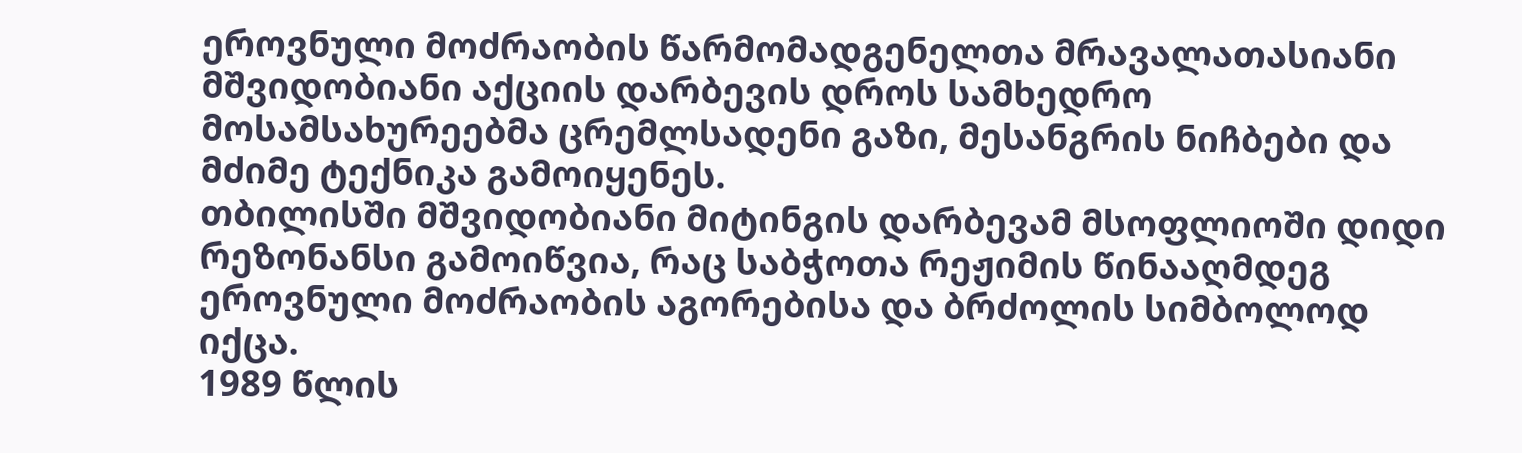ეროვნული მოძრაობის წარმომადგენელთა მრავალათასიანი მშვიდობიანი აქციის დარბევის დროს სამხედრო მოსამსახურეებმა ცრემლსადენი გაზი, მესანგრის ნიჩბები და მძიმე ტექნიკა გამოიყენეს.
თბილისში მშვიდობიანი მიტინგის დარბევამ მსოფლიოში დიდი რეზონანსი გამოიწვია, რაც საბჭოთა რეჟიმის წინააღმდეგ ეროვნული მოძრაობის აგორებისა და ბრძოლის სიმბოლოდ იქცა.
1989 წლის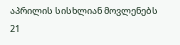აპრილის სისხლიან მოვლენებს 21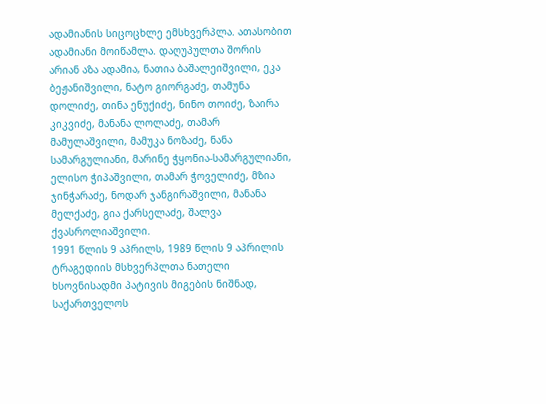ადამიანის სიცოცხლე ემსხვერპლა. ათასობით ადამიანი მოიწამლა. დაღუპულთა შორის არიან აზა ადამია, ნათია ბაშალეიშვილი, ეკა ბეჟანიშვილი, ნატო გიორგაძე, თამუნა დოლიძე, თინა ენუქიძე, ნინო თოიძე, ზაირა კიკვიძე, მანანა ლოლაძე, თამარ მამულაშვილი, მამუკა ნოზაძე, ნანა სამარგულიანი, მარინე ჭყონია-სამარგულიანი, ელისო ჭიპაშვილი, თამარ ჭოველიძე, მზია ჯინჭარაძე, ნოდარ ჯანგირაშვილი, მანანა მელქაძე, გია ქარსელაძე, შალვა ქვასროლიაშვილი.
1991 წლის 9 აპრილს, 1989 წლის 9 აპრილის ტრაგედიის მსხვერპლთა ნათელი ხსოვნისადმი პატივის მიგების ნიშნად, საქართველოს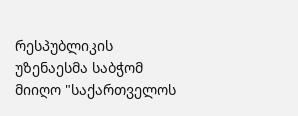რესპუბლიკის უზენაესმა საბჭომ მიიღო "საქართველოს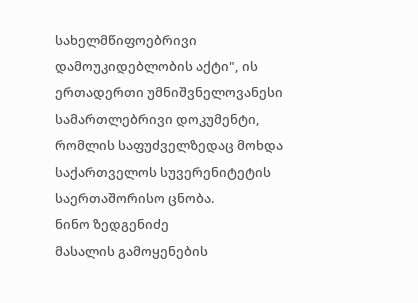სახელმწიფოებრივი დამოუკიდებლობის აქტი", ის ერთადერთი უმნიშვნელოვანესი სამართლებრივი დოკუმენტი, რომლის საფუძველზედაც მოხდა საქართველოს სუვერენიტეტის საერთაშორისო ცნობა.
ნინო ზედგენიძე
მასალის გამოყენების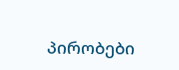პირობები